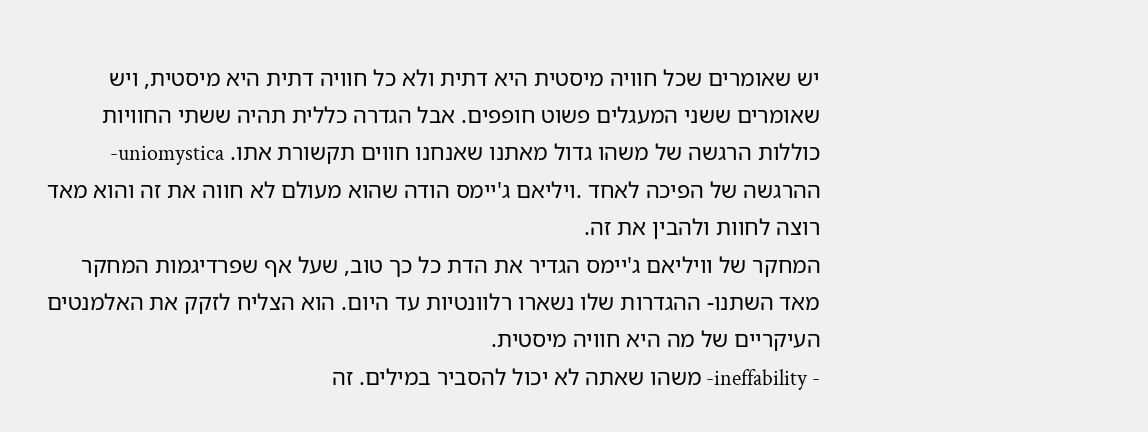יש שאומרים שכל חוויה מיסטית היא דתית ולא כל חוויה דתית היא מיסטית, ויש שאומרים ששני המעגלים פשוט חופפים. אבל הגדרה כללית תהיה ששתי החוויות כוללות הרגשה של משהו גדול מאתנו שאנחנו חווים תקשורת אתו. uniomystica-ההרגשה של הפיכה לאחד .ויליאם ג'יימס הודה שהוא מעולם לא חווה את זה והוא מאד רוצה לחוות ולהבין את זה.
המחקר של וויליאם ג'יימס הגדיר את הדת כל כך טוב, שעל אף שפרדיגמות המחקר מאד השתנו- ההגדרות שלו נשארו רלוונטיות עד היום. הוא הצליח לזקק את האלמנטים העיקריים של מה היא חוויה מיסטית.
- ineffability- משהו שאתה לא יכול להסביר במילים. זה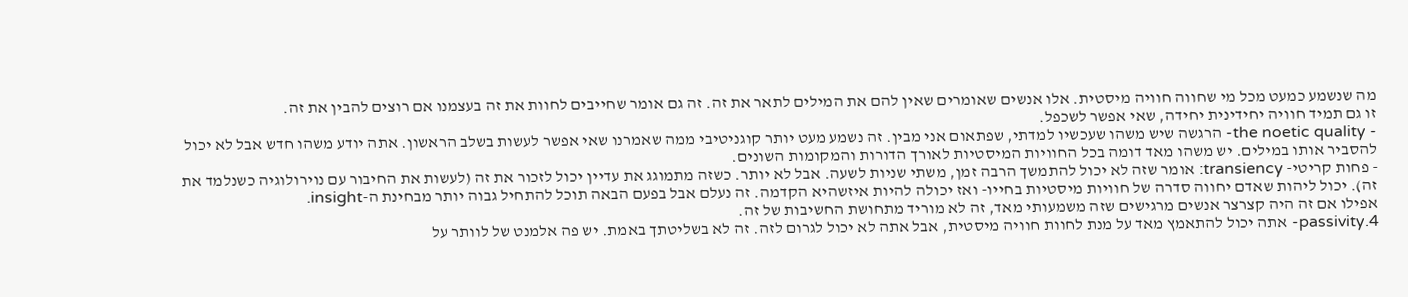מה שנשמע כמעט מכל מי שחווה חוויה מיסטית. אלו אנשים שאומרים שאין להם את המילים לתאר את זה. זה גם אומר שחייבים לחוות את זה בעצמנו אם רוצים להבין את זה.
זו גם תמיד חוויה יחידינית יחידה, שאי אפשר לשכפל.
- the noetic quality- הרגשה שיש משהו שעכשיו למדתי, שפתאום אני מבין. זה נשמע מעט יותר קוגניטיבי ממה שאמרנו שאי אפשר לעשות בשלב הראשון. אתה יודע משהו חדש אבל לא יכול להסביר אותו במילים. יש משהו מאד דומה בכל החוויות המיסטיות לאורך הדורות והמקומות השונים.
- פחות קריטי- transiency: אומר שזה לא יכול להתמשך הרבה זמן, משתי שניות לשעה. אבל לא יותר. כשזה מתמוגג את עדיין יכול לזכור את זה (לעשות את החיבור עם נוירולוגיה כשנלמד את זה). יכול ליהות שאדם יחווה סדרה של חוויות מיסטיות בחייו- ואז יכולה להיות איזשהיא הקדמה. זה נעלם אבל בפעם הבאה תוכל להתחיל גבוה יותר מבחינת ה-insight.
אפילו אם זה היה קצרצר אנשים מרגישים שזה משמעותי מאד, זה לא מוריד מתחושת החשיבות של זה.
4.passivity- אתה יכול להתאמץ מאד על מנת לחוות חוויה מיסטית, אבל אתה לא יכול לגרום לזה. זה לא בשליטתך באמת. יש פה אלמנט של לוותר על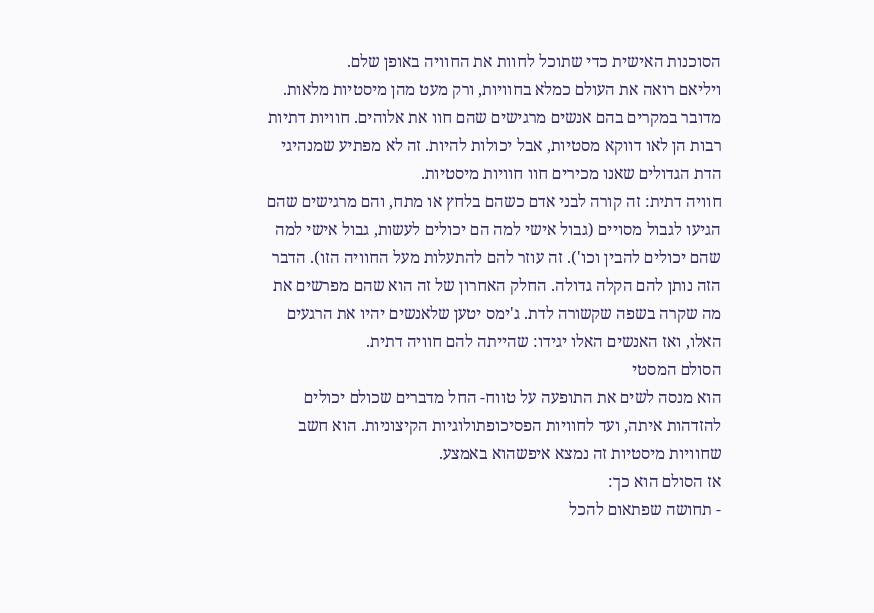הסוכנות האישית כדי שתוכל לחוות את החוויה באופן שלם.
ויליאם רואה את העולם כמלא בחוויות, ורק מעט מהן מיסטיות מלאות. מדובר במקרים בהם אנשים מרגישים שהם חוו את אלוהים. חוויות דתיות רבות הן לאו דווקא מסטיות, אבל יכולות להיות. זה לא מפתיע שמנהיגי הדת הגדולים שאנו מכירים חוו חוויות מיסטיות.
חוויה דתית: זה קורה לבני אדם כשהם בלחץ או מתח, והם מרגישים שהם הגיעו לגבול מסויים (גבול אישי למה הם יכולים לעשות, גבול אישי למה שהם יכולים להבין וכו'). זה עוזר להם להתעלות מעל החוויה הזו). הדבר הזה נותן להם הקלה גדולה. החלק האחרון של זה הוא שהם מפרשים את מה שקרה בשפה שקשורה לדת. ג'ימס יטען שלאנשים יהיו את הרגעים האלו, ואז האנשים האלו יגידו: שהייתה להם חוויה דתית.
הסולם המסטי
הוא מנסה לשים את התופעה על טווח- החל מדברים שכולם יכולים להזדהות איתה, ועד לחוויות הפסיכופתולוגיות הקיצוניות. הוא חשב שחוויות מיסטיות זה נמצא איפשהוא באמצע.
אז הסולם הוא כך:
- תחושה שפתאום להכל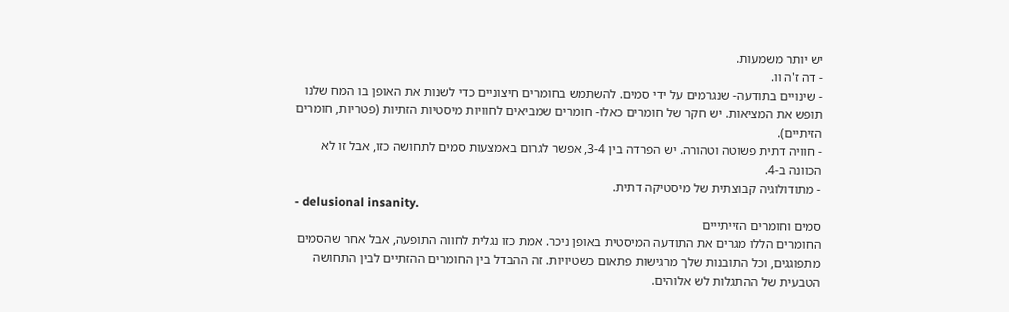יש יותר משמעות.
- דה ז'ה וו.
- שינויים בתודעה- שנגרמים על ידי סמים. להשתמש בחומרים חיצוניים כדי לשנות את האופן בו המח שלנו תופש את המציאות. יש חקר של חומרים כאלו- חומרים שמביאים לחוויות מיסטיות הזתיות (פטריות, חומרים הזיתיים).
- חוויה דתית פשוטה וטהורה. יש הפרדה בין 3-4, אפשר לגרום באמצעות סמים לתחושה כזו, אבל זו לא הכוונה ב-4.
- מתודולוגיה קבוצתית של מיסטיקה דתית.
- delusional insanity.
סמים וחומרים הזייתייים
החומרים הללו מגרים את התודעה המיסטית באופן ניכר. אמת כזו נגלית לחווה התופעה, אבל אחר שהסמים מתפוגגים, וכל התובנות שלך מרגישות פתאום כשטיויות. זה ההבדל בין החומרים ההזתיים לבין התחושה הטבעית של ההתגלות לש אלוהים.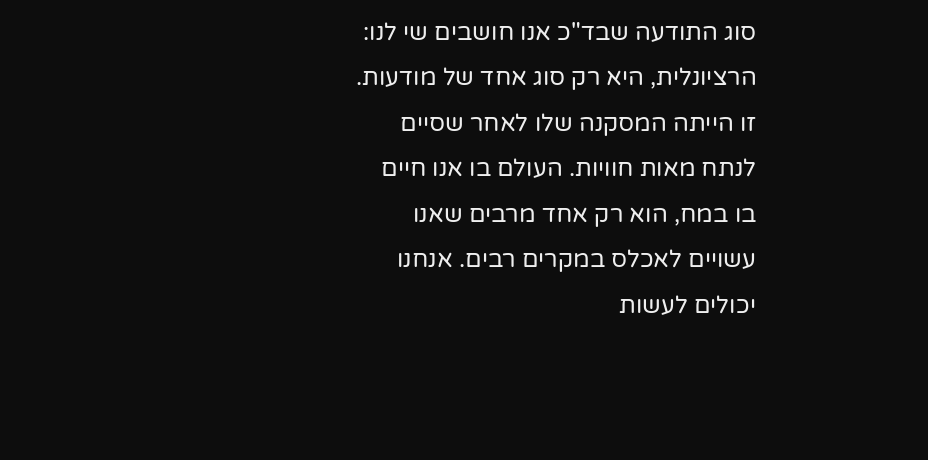סוג התודעה שבד"כ אנו חושבים שי לנו: הרציונלית, היא רק סוג אחד של מודעות. זו הייתה המסקנה שלו לאחר שסיים לנתח מאות חוויות. העולם בו אנו חיים בו במח, הוא רק אחד מרבים שאנו עשויים לאכלס במקרים רבים. אנחנו יכולים לעשות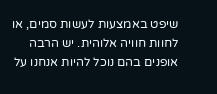שיפט באמצעות לעשות סמים, או לחוות חוויה אלוהית. יש הרבה אופנים בהם נוכל להיות אנחנו על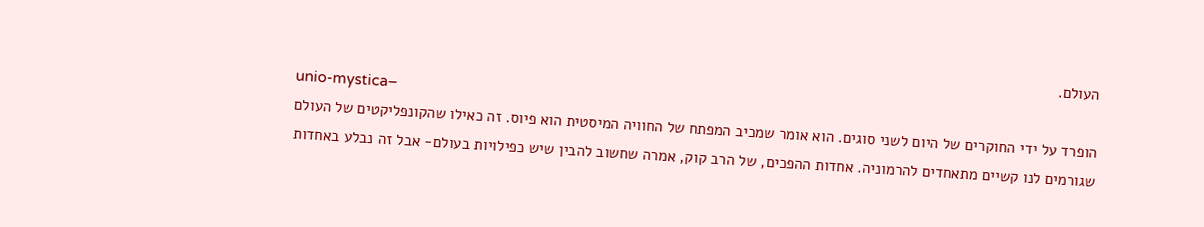העולם.
unio-mystica–
הופרד על ידי החוקרים של היום לשני סוגים. הוא אומר שמכיב המפתח של החוויה המיסטית הוא פיוס. זה כאילו שהקונפליקטים של העולם שגורמים לנו קשיים מתאחדים להרמוניה. אחדות ההפכים, של הרב קוק, אמרה שחשוב להבין שיש כפילויות בעולם- אבל זה נבלע באחדות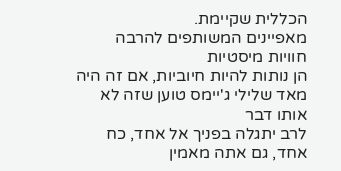הכללית שקיימת.
מאפיינים המשותפים להרבה חוויות מיסטיות
הן נותות להיות חיוביות, אם זה היה מאד שלילי ג'יימס טוען שזה לא אותו דבר
לרב יתגלה בפניך אל אחד, כח אחד, גם אתה מאמין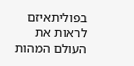בפוליתאיזם
לראות את העולם המהות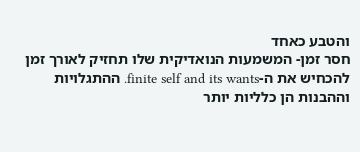והטבע כאחד
חסר זמן- המשמעות הנואדיקית שלו תחזיק לאורך זמן
להכחיש את ה-finite self and its wants. ההתגלויות וההבנות הן כלליות יותר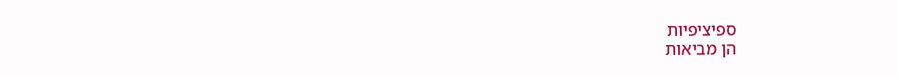ספיציפיות
הן מביאות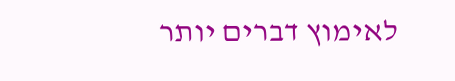לאימוץ דברים יותר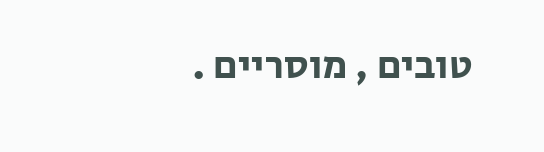טובים , מוסריים .